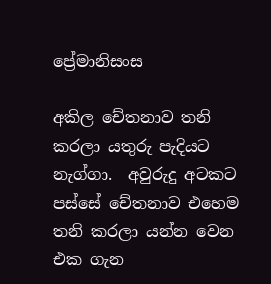ප්‍රේමානිසංස

අකිල චේතනාව තනි කරලා යතුරු පැදියට නැග්ගා.  අවුරුදු අටකට පස්සේ චේතනාව එහෙම තනි කරලා යන්න වෙන එක ගැන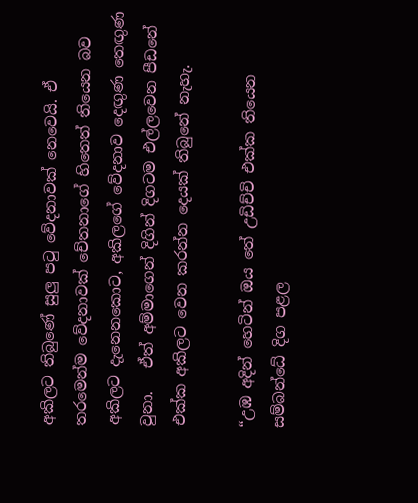අකිලට තිබුණේ සුලු පටු වේදනාවක් නෙවෙයි. ඒ තරමෙන්ම වේදනාවක් චේතනාගේ හිතෙත් තියෙන බව අකිලට දැනෙනකොට, අකිලගේ වේදනාව දෙඟුණ තෙඟුණ වුනා.   ඒත් අම්මාගෙන් දිගින් දිගටම එල්ලවෙන පීඩනේ එක්ක අකිලට වෙන කරන්න දෙයක් තිබුනේ නැහැ.

“උඹ අදින් හෙටින් ඔය තේ උඩිච්චි එක්ක තියෙන සම්බන්ධේ දිග පළල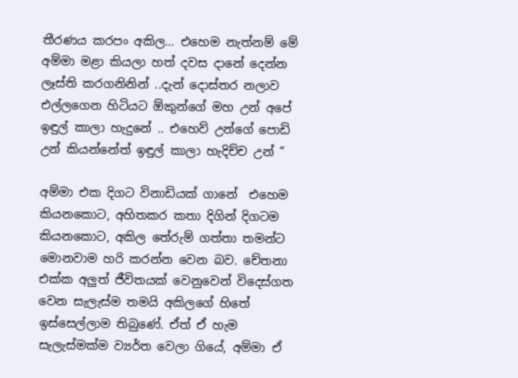තීරණය කරපං අකිල… එහෙම නැත්නම් මේ අම්මා මළා කියලා හත් දවස දානේ දෙන්න ලෑස්ති කරගනිනින් ..දැන් දොස්තර නලාව එල්ලගෙන හිටියට ඕකුන්ගේ මහ උන් අපේ ඉඳුල් කාලා හැදුනේ .. එහෙව් උන්ගේ පොඩි උන් කියන්නේත් ඉඳුල් කාලා හැදිච්ච උන් ”

අම්මා එක දිගට විනාඩියක් ගානේ  එහෙම කියනකොට, අහිතකර කතා දිගින් දිගටම කියනකොට, අකිල තේරුම් ගත්තා තමන්ට මොනවාම හරි කරන්න වෙන බව. චේතනා එක්ක අලුත් ජීවිතයක් වෙනුවෙන් විදෙස්ගත වෙන සැලැස්ම තමයි අකිලගේ හිතේ ඉස්සෙල්ලාම තිබුණේ. ඒත් ඒ හැම සැලැස්මක්ම ව්‍යර්ත වෙලා ගියේ, අම්මා ඒ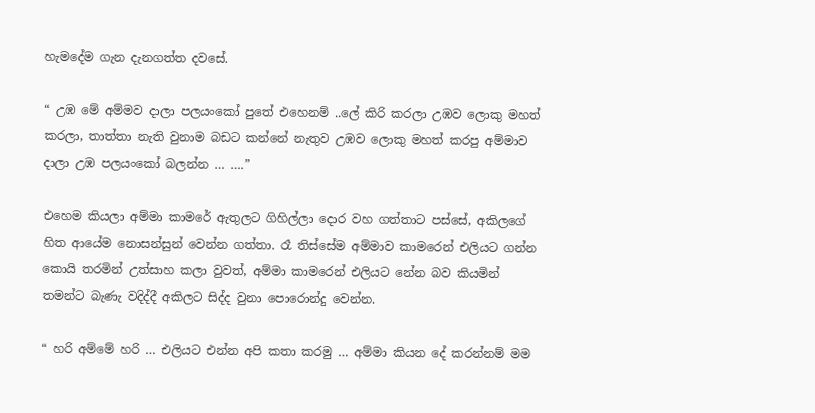හැමදේම ගැන දැනගත්ත දවසේ.

“ උඹ මේ අම්මව දාලා පලයංකෝ පුතේ එහෙනම් ..ලේ කිරි කරලා උඹව ලොකු මහත් කරලා, තාත්තා නැති වුනාම බඩට කන්නේ නැතුව උඹව ලොකු මහත් කරපු අම්මාව දාලා උඹ පලයංකෝ බලන්න … ….”

එහෙම කියලා අම්මා කාමරේ ඇතුලට ගිහිල්ලා දොර වහ ගත්තාට පස්සේ, අකිලගේ හිත ආයේම නොසන්සුන් වෙන්න ගත්තා. රෑ තිස්සේම අම්මාව කාමරෙන් එලියට ගන්න කොයි තරමින් උත්සාහ කලා වුවත්, අම්මා කාමරෙන් එලියට නේන බව කියමින් තමන්ට බැණැ වදිද්දී අකිලට සිද්ද වුනා පොරොන්දු වෙන්න.

“ හරි අම්මේ හරි … එලියට එන්න අපි කතා කරමු … අම්මා කියන දේ කරන්නම් මම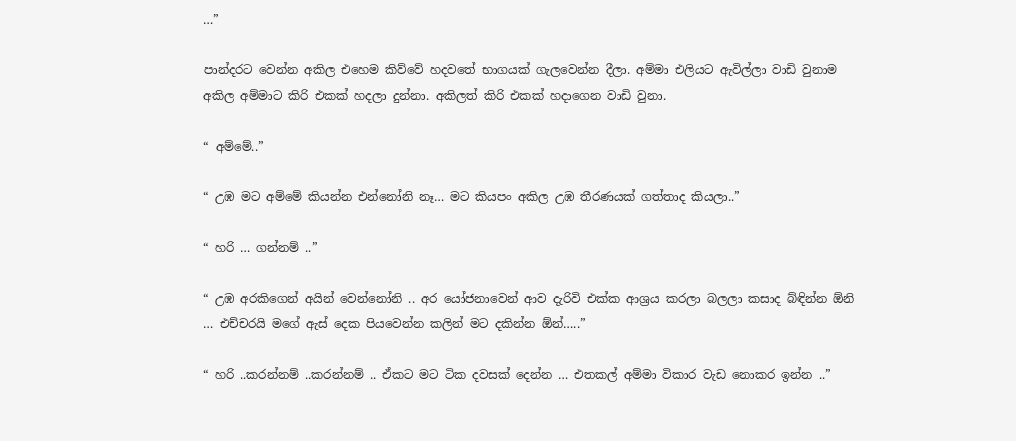…”

පාන්දරට වෙන්න අකිල එහෙම කිව්වේ හදවතේ භාගයක් ගැලවෙන්න දීලා. අම්මා එලියට ඇවිල්ලා වාඩි වුනාම අකිල අම්මාට කිරි එකක් හදලා දුන්නා. අකිලත් කිරි එකක් හදාගෙන වාඩි වුනා.

“ අම්මේ..”

“ උඹ මට අම්මේ කියන්න එන්නෝනි නෑ… මට කියපං අකිල උඹ තීරණයක් ගත්තාද කියලා..”

“ හරි … ගන්නම් ..”

“ උඹ අරකිගෙන් අයින් වෙන්නෝනි .. අර යෝජනාවෙන් ආව දැරිවි එක්ක ආශ්‍රය කරලා බලලා කසාද බ්ඳින්න ඕනි … එච්චරයි මගේ ඇස් දෙක පියවෙන්න කලින් මට දකින්න ඕන්…..”

“ හරි ..කරන්නම් ..කරන්නම් .. ඒකට මට ටික දවසක් දෙන්න … එතකල් අම්මා විකාර වැඩ නොකර ඉන්න ..”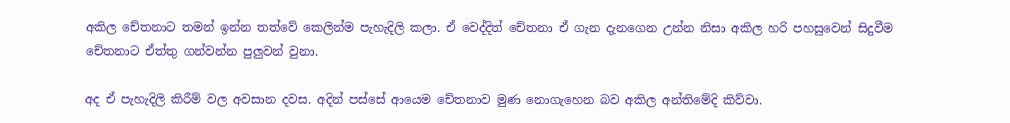අකිල චේතනාට තමන් ඉන්න තත්වේ කෙලින්ම පැහැදිලි කලා. ඒ වෙද්දිත් චේතනා ඒ ගැන දැනගෙන උන්න නිසා අකිල හරි පහසුවෙන් සිදුවීම චේතනාට ඒත්තු ගන්වන්න පුලුවන් වුනා.

අද ඒ පැහැදිලි කිරීම් වල අවසාන දවස. අදින් පස්සේ ආයෙම චේතනාව මුණ නොගැහෙන බව අකිල අන්තිමේදි කිව්වා.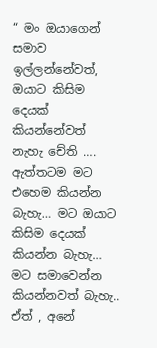“ මං ඔයාගෙන් සමාව ඉල්ලන්නේවත්, ඔයාට කිසිම දෙයක් කියන්නේවත් නැහැ චේති …. ඇත්තටම මට එහෙම කියන්න බැහැ… මට ඔයාට කිසිම දෙයක් කියන්න බැහැ… මට සමාවෙන්න කියන්නවත් බැහැ.. ඒත් , අනේ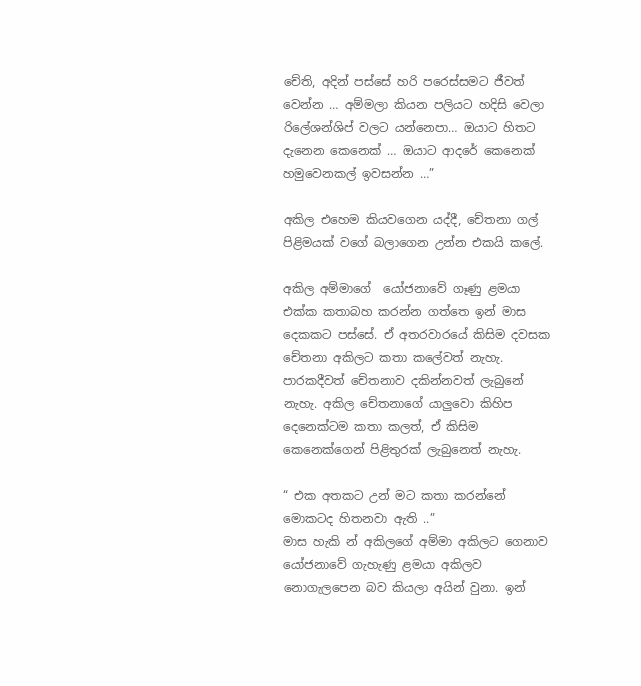චේති, අදින් පස්සේ හරි පරෙස්සමට ජීවත් වෙන්න … අම්මලා කියන පලියට හදිසි වෙලා රිලේශන්ශිප් වලට යන්නෙපා… ඔයාට හිතට දැනෙන කෙනෙක් … ඔයාට ආදරේ කෙනෙක් හමුවෙනකල් ඉවසන්න …”

අකිල එහෙම කියවගෙන යද්දී, චේතනා ගල් පිළිමයක් වගේ බලාගෙන උන්න එකයි කලේ.

අකිල අම්මාගේ  යෝජනාවේ ගෑණු ළමයා එක්ක කතාබහ කරන්න ගත්තෙ ඉන් මාස දෙකකට පස්සේ. ඒ අතරවාරයේ කිසිම දවසක චේතනා අකිලට කතා කලේවත් නැහැ. පාරකදීවත් චේතනාව දකින්නවත් ලැබුනේ නැහැ. අකිල චේතනාගේ යාලුවො කිහිප දෙනෙක්ටම කතා කලත්, ඒ කිසිම කෙනෙක්ගෙන් පිළිතුරක් ලැබුනෙත් නැහැ.

“ එක අතකට උන් මට කතා කරන්නේ මොකටද හිතනවා ඇති ..”
මාස හැකි න් අකිලගේ අම්මා අකිලට ගෙනාව  යෝජනාවේ ගැහැණු ළමයා අකිලව නොගැලපෙන බව කියලා අයින් වුනා. ඉන්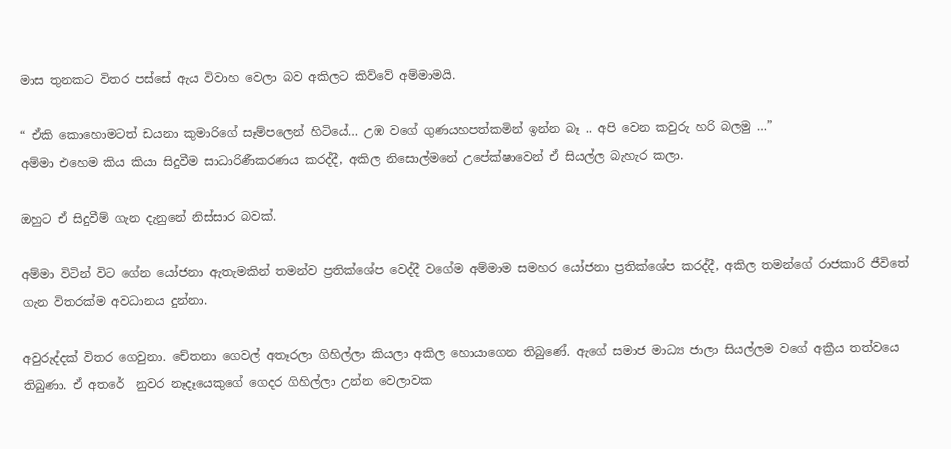මාස තුනකට විතර පස්සේ ඇය විවාහ වෙලා බව අකිලට කිව්වේ අම්මාමයි.

“ ඒකි කොහොමටත් ඩයනා කුමාරිගේ සෑම්පලෙන් හිටියේ… උඹ වගේ ගුණයහපත්කමින් ඉන්න බෑ .. අපි වෙන කවුරු හරි බලමු …”
අම්මා එහෙම කිය කියා සිදුවීම සාධාරිණීකරණය කරද්දී, අකිල නිසොල්මනේ උපේක්ෂාවෙන් ඒ සියල්ල බැහැර කලා.

ඔහුට ඒ සිදුවීම් ගැන දැනුනේ නිස්සාර බවක්.

අම්මා විටින් විට ගේන යෝජනා ඇතැමකින් තමන්ව ප්‍රතික්ශේප වෙද්දී වගේම අම්මාම සමහර යෝජනා ප්‍රතික්ශේප කරද්දී, අකිල තමන්ගේ රාජකාරි ජීවිතේ ගැන විතරක්ම අවධානය දුන්නා.

අවුරුද්දක් විතර ගෙවුනා. චේතනා ගෙවල් අතෑරලා ගිහිල්ලා කියලා අකිල හොයාගෙන තිබුණේ. ඇගේ සමාජ මාධ්‍ය ජාලා සියල්ලම වගේ අක්‍රීය තත්වයෙ තිබුණා. ඒ අතරේ  නුවර නෑදෑයෙකුගේ ගෙදර ගිහිල්ලා උන්න වෙලාවක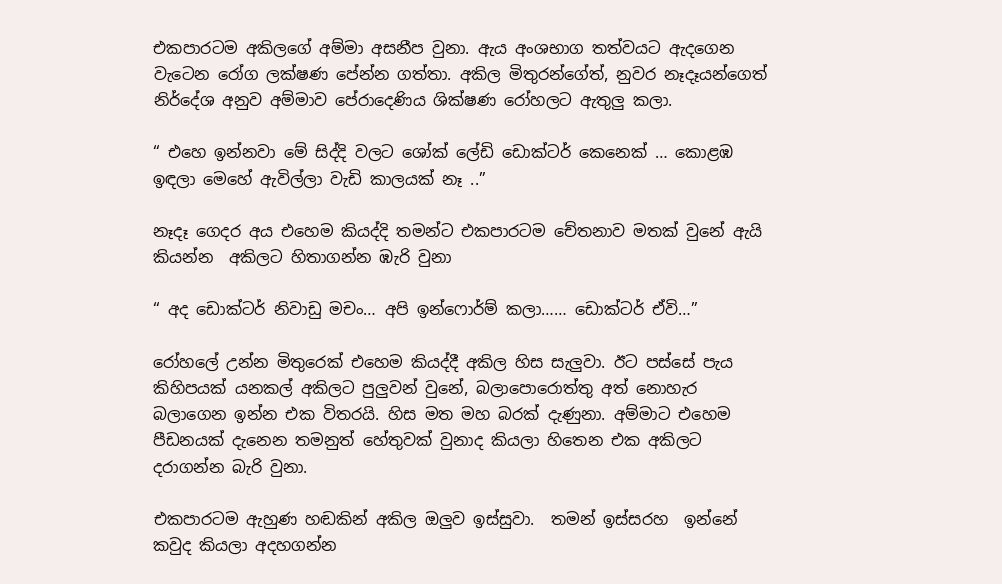එකපාරටම අකිලගේ අම්මා අසනීප වුනා. ඇය අංශභාග තත්වයට ඇදගෙන වැටෙන රෝග ලක්ෂණ පේන්න ගත්තා. අකිල මිතුරන්ගේත්, නුවර නෑදෑයන්ගෙත්  නිර්දේශ අනුව අම්මාව පේරාදෙණිය ශික්ෂණ රෝහලට ඇතුලු කලා.

“ එහෙ ඉන්නවා මේ සිද්දි වලට ශෝක් ලේඩි ඩොක්ටර් කෙනෙක් … කොළඹ ඉඳලා මෙහේ ඇවිල්ලා වැඩි කාලයක් නෑ ..”

නෑදෑ ගෙදර අය එහෙම කියද්දි තමන්ට එකපාරටම චේතනාව මතක් වුනේ ඇයි කියන්න  අකිලට හිතාගන්න ඹැරි වුනා

“ අද ඩොක්ටර් නිවාඩු මචං… අපි ඉන්ෆොර්ම් කලා…… ඩොක්ටර් ඒවි…”

රෝහලේ උන්න මිතුරෙක් එහෙම කියද්දී අකිල හිස සැලුවා. ඊට පස්සේ පැය කිහිපයක් යනකල් අකිලට පුලුවන් වුනේ, බලාපොරොත්තු අත් නොහැර බලාගෙන ඉන්න එක විතරයි. හිස මත මහ බරක් දැණුනා. අම්මාට එහෙම පීඩනයක් දැනෙන තමනුත් හේතුවක් වුනාද කියලා හිතෙන එක අකිලට දරාගන්න බැරි වුනා.

එකපාරටම ඇහුණ හඬකින් අකිල ඔලුව ඉස්සුවා.  තමන් ඉස්සරහ  ඉන්නේ කවුද කියලා අදහගන්න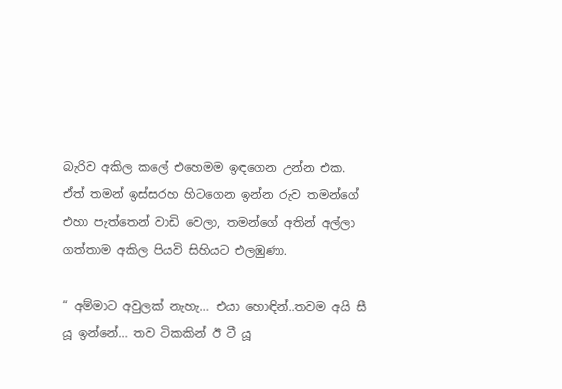බැරිව අකිල කලේ එහෙමම ඉඳගෙන උන්න එක. ඒත් තමන් ඉස්සරහ හිටගෙන ඉන්න රුව තමන්ගේ එහා පැත්තෙන් වාඩි වෙලා, තමන්ගේ අතින් අල්ලා ගත්තාම අකිල පියවි සිහියට එලඹුණා.

“ අම්මාට අවුලක් නැහැ… එයා හොඳින්..තවම අයි සී යූ ඉන්නේ… තව ටිකකින් ඊ ටී යූ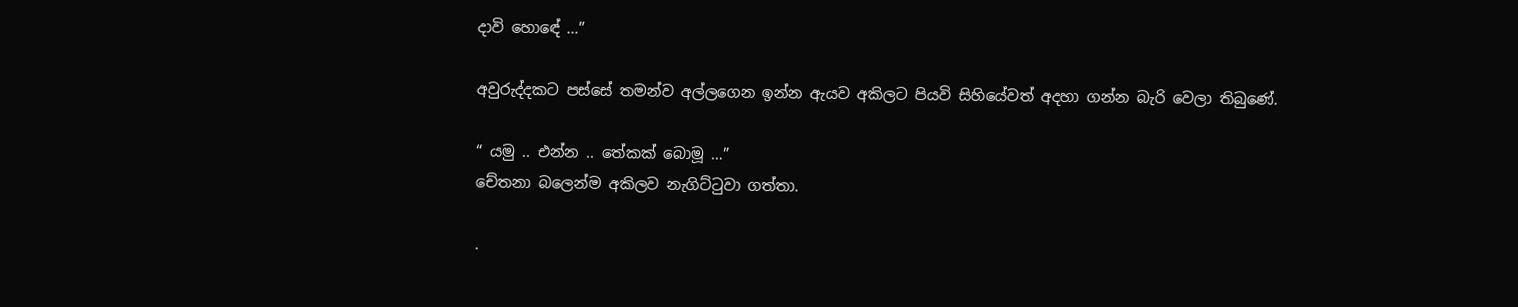දාවි හොඳේ …”

අවුරුද්දකට පස්සේ තමන්ව අල්ලගෙන ඉන්න ඇයව අකිලට පියවි සිහියේවත් අදහා ගන්න බැරි වෙලා තිබුණේ.

“ යමු .. එන්න .. තේකක් බොමූ …”
චේතනා බලෙන්ම අකිලව නැගිට්ටුවා ගත්තා.

.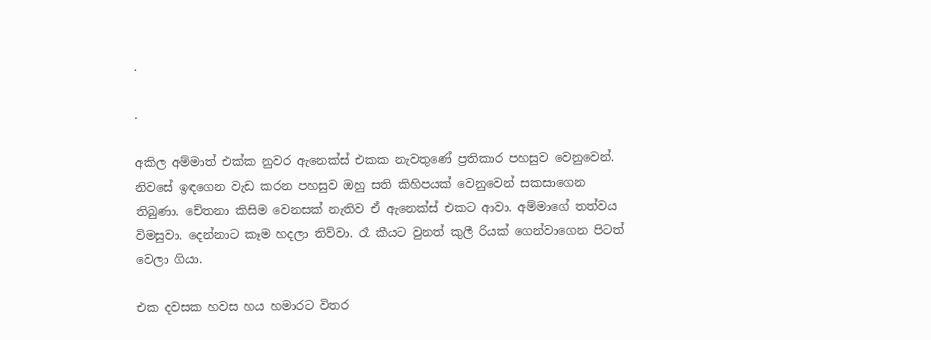.

.

අකිල අම්මාත් එක්ක නුවර ඇනෙක්ස් එකක නැවතුණේ ප්‍රතිකාර පහසුව වෙනුවෙන්. නිවසේ ඉඳගෙන වැඩ කරන පහසුව ඔහු සති කිහිපයක් වෙනුවෙන් සකසාගෙන තිබුණා. චේතනා කිසිම වෙනසක් නැතිව ඒ ඇනෙක්ස් එකට ආවා. අම්මාගේ තත්වය විමසුවා. දෙන්නාට කෑම හදලා තිව්වා. රෑ කීයට වුනත් කුලී රියක් ගෙන්වාගෙන පිටත් වෙලා ගියා.

එක දවසක හවස හය හමාරට විතර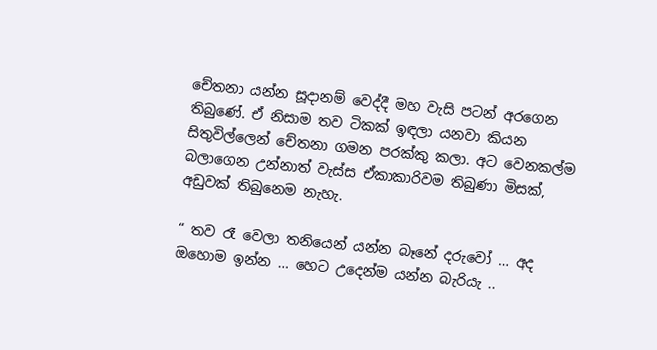චේතනා යන්න සූදානම් වෙද්දී මහ වැසි පටන් අරගෙන තිබුණේ. ඒ නිසාම තව ටිකක් ඉඳලා යනවා කියන සිතුවිල්ලෙන් චේතනා ගමන පරක්කු කලා. අට වෙනකල්ම බලාගෙන උන්නාත් වැස්ස ඒකාකාරිවම තිබුණා මිසක්, අඩුවක් තිබුනෙම නැහැ.

“ තව රෑ වෙලා තනියෙන් යන්න බෑනේ දරුවෝ … අද ඔහොම ඉන්න … හෙට උදෙන්ම යන්න බැරියැ ..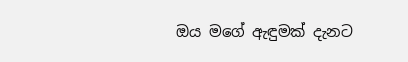ඔය මගේ ඇඳුමක් දැනට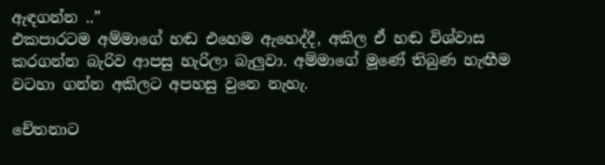ඇඳගන්න ..”
එකපාරටම අම්මාගේ හඬ එහෙම ඇහෙද්දී, අකිල ඒ හඬ විශ්වාස කරගන්න බැරිව ආපසු හැරිලා බැලුවා. අම්මාගේ මූණේ තිබුණ හැඟීම වටහා ගන්න අකිලට අපහසු වුනෙ නැහැ.

චේතනාට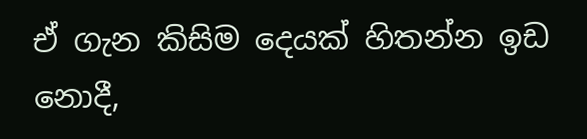ඒ ගැන කිසිම දෙයක් හිතන්න ඉඩ නොදී,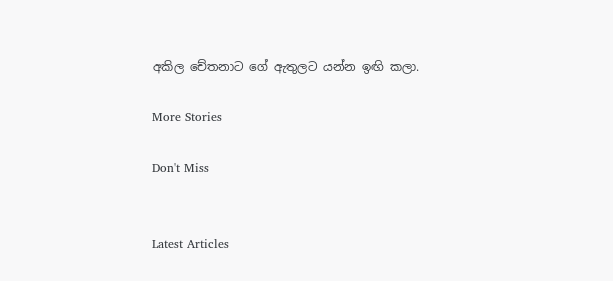අකිල චේතනාට ගේ ඇතුලට යන්න ඉඟි කලා.

More Stories

Don't Miss


Latest Articles